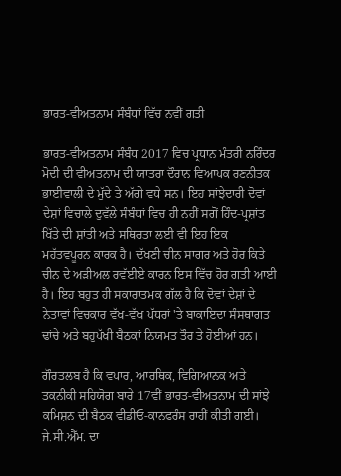ਭਾਰਤ-ਵੀਅਤਨਾਮ ਸੰਬੰਧਾਂ ਵਿੱਚ ਨਵੀਂ ਗਤੀ

ਭਾਰਤ-ਵੀਅਤਨਾਮ ਸੰਬੰਧ 2017 ਵਿਚ ਪ੍ਰਧਾਨ ਮੰਤਰੀ ਨਰਿੰਦਰ ਮੋਦੀ ਦੀ ਵੀਅਤਨਾਮ ਦੀ ਯਾਤਰਾ ਦੌਰਾਨ ਵਿਆਪਕ ਰਣਨੀਤਕ ਭਾਈਵਾਲੀ ਦੇ ਮੁੱਦੇ ਤੇ ਅੱਗੇ ਵਧੇ ਸਨ। ਇਹ ਸਾਂਝੇਦਾਰੀ ਦੋਵਾਂ ਦੇਸ਼ਾਂ ਵਿਚਾਲੇ ਦੁਵੱਲੇ ਸੰਬੰਧਾਂ ਵਿਚ ਹੀ ਨਹੀਂ ਸਗੋਂ ਹਿੰਦ-ਪ੍ਰਸ਼ਾਂਤ ਖਿੱਤੇ ਦੀ ਸ਼ਾਂਤੀ ਅਤੇ ਸਥਿਰਤਾ ਲਈ ਵੀ ਇਹ ਇਕ ਮਹੱਤਵਪੂਰਨ ਕਾਰਕ ਹੈ। ਦੱਖਣੀ ਚੀਨ ਸਾਗਰ ਅਤੇ ਹੋਰ ਕਿਤੇ ਚੀਨ ਦੇ ਅੜੀਅਲ ਰਵੱਈਏ ਕਾਰਨ ਇਸ ਵਿੱਚ ਹੋਰ ਗਤੀ ਆਈ ਹੈ। ਇਹ ਬਹੁਤ ਹੀ ਸਕਾਰਾਤਮਕ ਗੱਲ ਹੈ ਕਿ ਦੋਵਾਂ ਦੇਸ਼ਾਂ ਦੇ ਨੇਤਾਵਾਂ ਵਿਚਕਾਰ ਵੱਖ-ਵੱਖ ਪੱਧਰਾਂ 'ਤੇ ਬਾਕਾਇਦਾ ਸੰਸਥਾਗਤ ਢਾਂਚੇ ਅਤੇ ਬਹੁਪੱਖੀ ਬੈਠਕਾਂ ਨਿਯਮਤ ਤੌਰ ਤੇ ਹੋਈਆਂ ਹਨ।

ਗੌਰਤਲਬ ਹੈ ਕਿ ਵਪਾਰ, ਆਰਥਿਕ, ਵਿਗਿਆਨਕ ਅਤੇ ਤਕਨੀਕੀ ਸਹਿਯੋਗ ਬਾਰੇ 17ਵੀਂ ਭਾਰਤ-ਵੀਅਤਨਾਮ ਦੀ ਸਾਂਝੇ ਕਮਿਸ਼ਨ ਦੀ ਬੈਠਕ ਵੀਡੀਓ-ਕਾਨਫਰੰਸ ਰਾਹੀਂ ਕੀਤੀ ਗਈ। ਜੇ.ਸੀ.ਐੱਮ. ਦਾ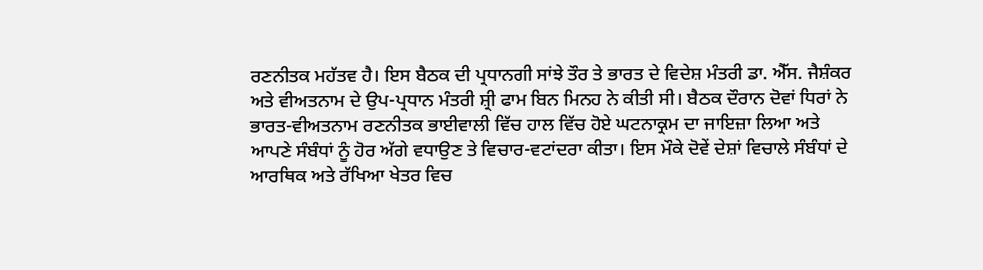ਰਣਨੀਤਕ ਮਹੱਤਵ ਹੈ। ਇਸ ਬੈਠਕ ਦੀ ਪ੍ਰਧਾਨਗੀ ਸਾਂਝੇ ਤੌਰ ਤੇ ਭਾਰਤ ਦੇ ਵਿਦੇਸ਼ ਮੰਤਰੀ ਡਾ. ਐੱਸ. ਜੈਸ਼ੰਕਰ ਅਤੇ ਵੀਅਤਨਾਮ ਦੇ ਉਪ-ਪ੍ਰਧਾਨ ਮੰਤਰੀ ਸ਼੍ਰੀ ਫਾਮ ਬਿਨ ਮਿਨਹ ਨੇ ਕੀਤੀ ਸੀ। ਬੈਠਕ ਦੌਰਾਨ ਦੋਵਾਂ ਧਿਰਾਂ ਨੇ ਭਾਰਤ-ਵੀਅਤਨਾਮ ਰਣਨੀਤਕ ਭਾਈਵਾਲੀ ਵਿੱਚ ਹਾਲ ਵਿੱਚ ਹੋਏ ਘਟਨਾਕ੍ਰਮ ਦਾ ਜਾਇਜ਼ਾ ਲਿਆ ਅਤੇ ਆਪਣੇ ਸੰਬੰਧਾਂ ਨੂੰ ਹੋਰ ਅੱਗੇ ਵਧਾਉਣ ਤੇ ਵਿਚਾਰ-ਵਟਾਂਦਰਾ ਕੀਤਾ। ਇਸ ਮੌਕੇ ਦੋਵੇਂ ਦੇਸ਼ਾਂ ਵਿਚਾਲੇ ਸੰਬੰਧਾਂ ਦੇ ਆਰਥਿਕ ਅਤੇ ਰੱਖਿਆ ਖੇਤਰ ਵਿਚ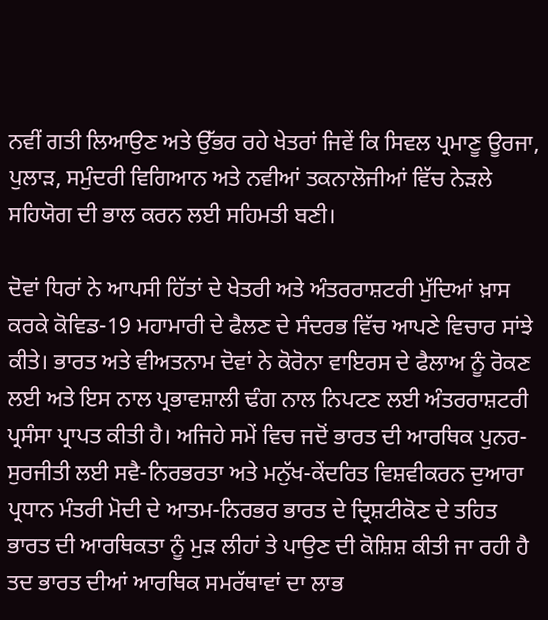ਨਵੀਂ ਗਤੀ ਲਿਆਉਣ ਅਤੇ ਉੱਭਰ ਰਹੇ ਖੇਤਰਾਂ ਜਿਵੇਂ ਕਿ ਸਿਵਲ ਪ੍ਰਮਾਣੂ ਊਰਜਾ, ਪੁਲਾੜ, ਸਮੁੰਦਰੀ ਵਿਗਿਆਨ ਅਤੇ ਨਵੀਆਂ ਤਕਨਾਲੋਜੀਆਂ ਵਿੱਚ ਨੇੜਲੇ ਸਹਿਯੋਗ ਦੀ ਭਾਲ ਕਰਨ ਲਈ ਸਹਿਮਤੀ ਬਣੀ।

ਦੋਵਾਂ ਧਿਰਾਂ ਨੇ ਆਪਸੀ ਹਿੱਤਾਂ ਦੇ ਖੇਤਰੀ ਅਤੇ ਅੰਤਰਰਾਸ਼ਟਰੀ ਮੁੱਦਿਆਂ ਖ਼ਾਸ ਕਰਕੇ ਕੋਵਿਡ-19 ਮਹਾਮਾਰੀ ਦੇ ਫੈਲਣ ਦੇ ਸੰਦਰਭ ਵਿੱਚ ਆਪਣੇ ਵਿਚਾਰ ਸਾਂਝੇ ਕੀਤੇ। ਭਾਰਤ ਅਤੇ ਵੀਅਤਨਾਮ ਦੋਵਾਂ ਨੇ ਕੋਰੋਨਾ ਵਾਇਰਸ ਦੇ ਫੈਲਾਅ ਨੂੰ ਰੋਕਣ ਲਈ ਅਤੇ ਇਸ ਨਾਲ ਪ੍ਰਭਾਵਸ਼ਾਲੀ ਢੰਗ ਨਾਲ ਨਿਪਟਣ ਲਈ ਅੰਤਰਰਾਸ਼ਟਰੀ ਪ੍ਰਸੰਸਾ ਪ੍ਰਾਪਤ ਕੀਤੀ ਹੈ। ਅਜਿਹੇ ਸਮੇਂ ਵਿਚ ਜਦੋਂ ਭਾਰਤ ਦੀ ਆਰਥਿਕ ਪੁਨਰ-ਸੁਰਜੀਤੀ ਲਈ ਸਵੈ-ਨਿਰਭਰਤਾ ਅਤੇ ਮਨੁੱਖ-ਕੇਂਦਰਿਤ ਵਿਸ਼ਵੀਕਰਨ ਦੁਆਰਾ ਪ੍ਰਧਾਨ ਮੰਤਰੀ ਮੋਦੀ ਦੇ ਆਤਮ-ਨਿਰਭਰ ਭਾਰਤ ਦੇ ਦ੍ਰਿਸ਼ਟੀਕੋਣ ਦੇ ਤਹਿਤ ਭਾਰਤ ਦੀ ਆਰਥਿਕਤਾ ਨੂੰ ਮੁੜ ਲੀਹਾਂ ਤੇ ਪਾਉਣ ਦੀ ਕੋਸ਼ਿਸ਼ ਕੀਤੀ ਜਾ ਰਹੀ ਹੈ ਤਦ ਭਾਰਤ ਦੀਆਂ ਆਰਥਿਕ ਸਮਰੱਥਾਵਾਂ ਦਾ ਲਾਭ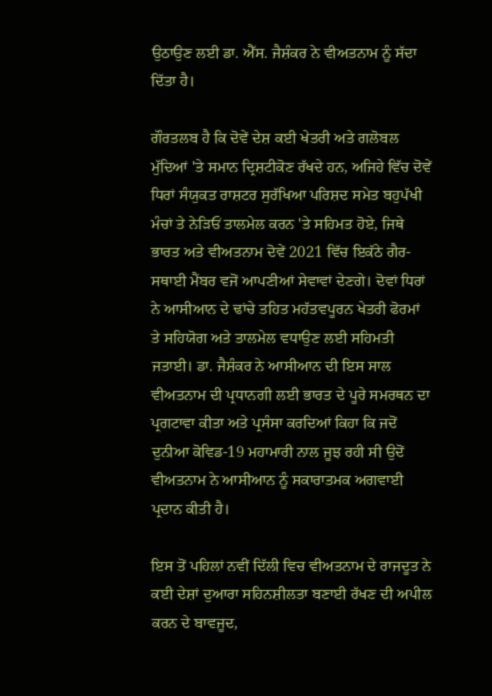ਉਠਾਉਣ ਲਈ ਡਾ. ਐੱਸ. ਜੈਸ਼ੰਕਰ ਨੇ ਵੀਅਤਨਾਮ ਨੂੰ ਸੱਦਾ ਦਿੱਤਾ ਹੈ।

ਗੌਰਤਲਬ ਹੈ ਕਿ ਦੋਵੇਂ ਦੇਸ਼ ਕਈ ਖੇਤਰੀ ਅਤੇ ਗਲੋਬਲ ਮੁੱਦਿਆਂ 'ਤੇ ਸਮਾਨ ਦ੍ਰਿਸ਼ਟੀਕੋਣ ਰੱਖਦੇ ਹਨ, ਅਜਿਹੇ ਵਿੱਚ ਦੋਵੇਂ ਧਿਰਾਂ ਸੰਯੁਕਤ ਰਾਸ਼ਟਰ ਸੁਰੱਖਿਆ ਪਰਿਸ਼ਦ ਸਮੇਤ ਬਹੁਪੱਖੀ ਮੰਚਾਂ ਤੇ ਨੇੜਿਓਂ ਤਾਲਮੇਲ ਕਰਨ 'ਤੇ ਸਹਿਮਤ ਹੋਏ, ਜਿਥੇ ਭਾਰਤ ਅਤੇ ਵੀਅਤਨਾਮ ਦੋਵੇਂ 2021 ਵਿੱਚ ਇਕੱਠੇ ਗੈਰ-ਸਥਾਈ ਮੈਂਬਰ ਵਜੋਂ ਆਪਣੀਆਂ ਸੇਵਾਵਾਂ ਦੇਣਗੇ। ਦੋਵਾਂ ਧਿਰਾਂ ਨੇ ਆਸੀਆਨ ਦੇ ਢਾਂਚੇ ਤਹਿਤ ਮਹੱਤਵਪੂਰਨ ਖੇਤਰੀ ਫੋਰਮਾਂ ਤੇ ਸਹਿਯੋਗ ਅਤੇ ਤਾਲਮੇਲ ਵਧਾਉਣ ਲਈ ਸਹਿਮਤੀ ਜਤਾਈ। ਡਾ. ਜੈਸ਼ੰਕਰ ਨੇ ਆਸੀਆਨ ਦੀ ਇਸ ਸਾਲ ਵੀਅਤਨਾਮ ਦੀ ਪ੍ਰਧਾਨਗੀ ਲਈ ਭਾਰਤ ਦੇ ਪੂਰੇ ਸਮਰਥਨ ਦਾ ਪ੍ਰਗਟਾਵਾ ਕੀਤਾ ਅਤੇ ਪ੍ਰਸੰਸਾ ਕਰਦਿਆਂ ਕਿਹਾ ਕਿ ਜਦੋਂ ਦੁਨੀਆ ਕੋਵਿਡ-19 ਮਹਾਮਾਰੀ ਨਾਲ ਜੂਝ ਰਹੀ ਸੀ ਉਦੋਂ ਵੀਅਤਨਾਮ ਨੇ ਆਸੀਆਨ ਨੂੰ ਸਕਾਰਾਤਮਕ ਅਗਵਾਈ ਪ੍ਰਦਾਨ ਕੀਤੀ ਹੈ।

ਇਸ ਤੋਂ ਪਹਿਲਾਂ ਨਵੀਂ ਦਿੱਲੀ ਵਿਚ ਵੀਅਤਨਾਮ ਦੇ ਰਾਜਦੂਤ ਨੇ ਕਈ ਦੇਸ਼ਾਂ ਦੁਆਰਾ ਸਹਿਨਸ਼ੀਲਤਾ ਬਣਾਈ ਰੱਖਣ ਦੀ ਅਪੀਲ ਕਰਨ ਦੇ ਬਾਵਜੂਦ,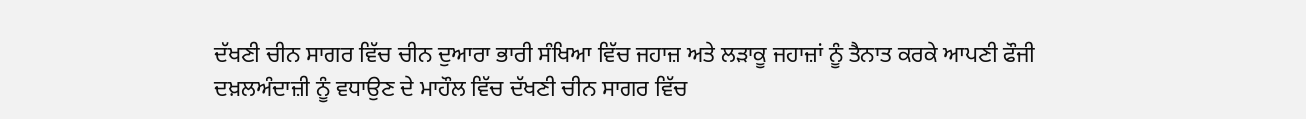ਦੱਖਣੀ ਚੀਨ ਸਾਗਰ ਵਿੱਚ ਚੀਨ ਦੁਆਰਾ ਭਾਰੀ ਸੰਖਿਆ ਵਿੱਚ ਜਹਾਜ਼ ਅਤੇ ਲੜਾਕੂ ਜਹਾਜ਼ਾਂ ਨੂੰ ਤੈਨਾਤ ਕਰਕੇ ਆਪਣੀ ਫੌਜੀ ਦਖ਼ਲਅੰਦਾਜ਼ੀ ਨੂੰ ਵਧਾਉਣ ਦੇ ਮਾਹੌਲ ਵਿੱਚ ਦੱਖਣੀ ਚੀਨ ਸਾਗਰ ਵਿੱਚ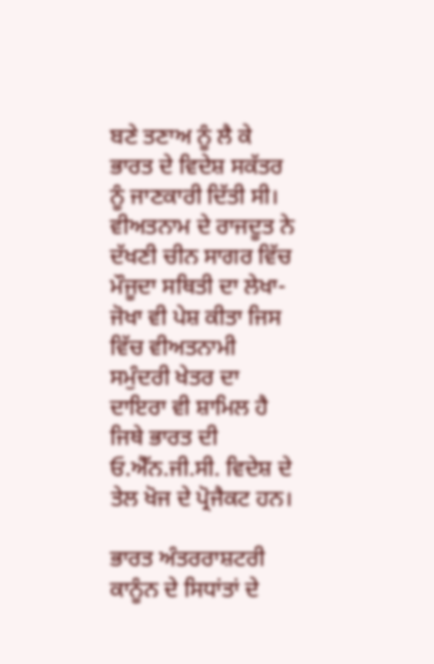ਬਣੇ ਤਣਾਅ ਨੂੰ ਲੈ ਕੇ ਭਾਰਤ ਦੇ ਵਿਦੇਸ਼ ਸਕੱਤਰ ਨੂੰ ਜਾਣਕਾਰੀ ਦਿੱਤੀ ਸੀ। ਵੀਅਤਨਾਮ ਦੇ ਰਾਜਦੂਤ ਨੇ ਦੱਖਣੀ ਚੀਨ ਸਾਗਰ ਵਿੱਚ ਮੌਜੂਦਾ ਸਥਿਤੀ ਦਾ ਲੇਖਾ-ਜੋਖਾ ਵੀ ਪੇਸ਼ ਕੀਤਾ ਜਿਸ ਵਿੱਚ ਵੀਅਤਨਾਮੀ ਸਮੁੰਦਰੀ ਖੇਤਰ ਦਾ ਦਾਇਰਾ ਵੀ ਸ਼ਾਮਿਲ ਹੈ ਜਿਥੇ ਭਾਰਤ ਦੀ ਓ.ਐੱਨ.ਜੀ.ਸੀ. ਵਿਦੇਸ਼ ਦੇ ਤੇਲ ਖੋਜ ਦੇ ਪ੍ਰੋਜੈਕਟ ਹਨ।

ਭਾਰਤ ਅੰਤਰਰਾਸ਼ਟਰੀ ਕਾਨੂੰਨ ਦੇ ਸਿਧਾਂਤਾਂ ਦੇ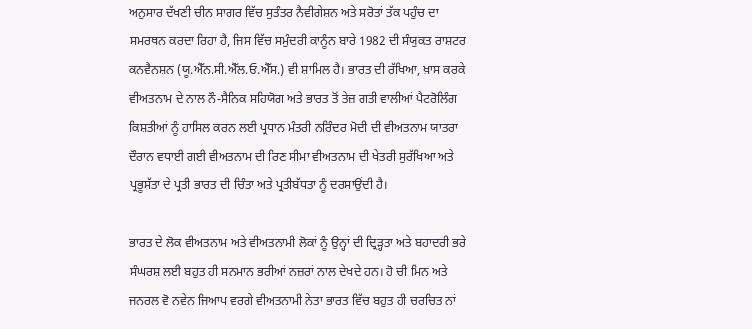ਅਨੁਸਾਰ ਦੱਖਣੀ ਚੀਨ ਸਾਗਰ ਵਿੱਚ ਸੁਤੰਤਰ ਨੈਵੀਗੇਸ਼ਨ ਅਤੇ ਸਰੋਤਾਂ ਤੱਕ ਪਹੁੰਚ ਦਾ ਸਮਰਥਨ ਕਰਦਾ ਰਿਹਾ ਹੈ, ਜਿਸ ਵਿੱਚ ਸਮੁੰਦਰੀ ਕਾਨੂੰਨ ਬਾਰੇ 1982 ਦੀ ਸੰਯੁਕਤ ਰਾਸ਼ਟਰ ਕਨਵੈਨਸ਼ਨ (ਯੂ.ਐੱਨ.ਸੀ.ਐੱਲ.ਓ.ਐੱਸ.) ਵੀ ਸ਼ਾਮਿਲ ਹੈ। ਭਾਰਤ ਦੀ ਰੱਖਿਆ, ਖ਼ਾਸ ਕਰਕੇ ਵੀਅਤਨਾਮ ਦੇ ਨਾਲ ਨੌ-ਸੈਨਿਕ ਸਹਿਯੋਗ ਅਤੇ ਭਾਰਤ ਤੋਂ ਤੇਜ਼ ਗਤੀ ਵਾਲੀਆਂ ਪੈਟਰੋਲਿੰਗ ਕਿਸ਼ਤੀਆਂ ਨੂੰ ਹਾਸਿਲ ਕਰਨ ਲਈ ਪ੍ਰਧਾਨ ਮੰਤਰੀ ਨਰਿੰਦਰ ਮੋਦੀ ਦੀ ਵੀਅਤਨਾਮ ਯਾਤਰਾ ਦੌਰਾਨ ਵਧਾਈ ਗਈ ਵੀਅਤਨਾਮ ਦੀ ਰਿਣ ਸੀਮਾ ਵੀਅਤਨਾਮ ਦੀ ਖੇਤਰੀ ਸੁਰੱਖਿਆ ਅਤੇ ਪ੍ਰਭੂਸੱਤਾ ਦੇ ਪ੍ਰਤੀ ਭਾਰਤ ਦੀ ਚਿੰਤਾ ਅਤੇ ਪ੍ਰਤੀਬੱਧਤਾ ਨੂੰ ਦਰਸਾਉਂਦੀ ਹੈ।

ਭਾਰਤ ਦੇ ਲੋਕ ਵੀਅਤਨਾਮ ਅਤੇ ਵੀਅਤਨਾਮੀ ਲੋਕਾਂ ਨੂੰ ਉਨ੍ਹਾਂ ਦੀ ਦ੍ਰਿੜ੍ਹਤਾ ਅਤੇ ਬਹਾਦਰੀ ਭਰੇ ਸੰਘਰਸ਼ ਲਈ ਬਹੁਤ ਹੀ ਸਨਮਾਨ ਭਰੀਆਂ ਨਜ਼ਰਾਂ ਨਾਲ ਦੇਖਦੇ ਹਨ। ਹੋ ਚੀ ਮਿਨ ਅਤੇ ਜਨਰਲ ਵੋ ਨਵੇਨ ਜਿਆਪ ਵਰਗੇ ਵੀਅਤਨਾਮੀ ਨੇਤਾ ਭਾਰਤ ਵਿੱਚ ਬਹੁਤ ਹੀ ਚਰਚਿਤ ਨਾਂ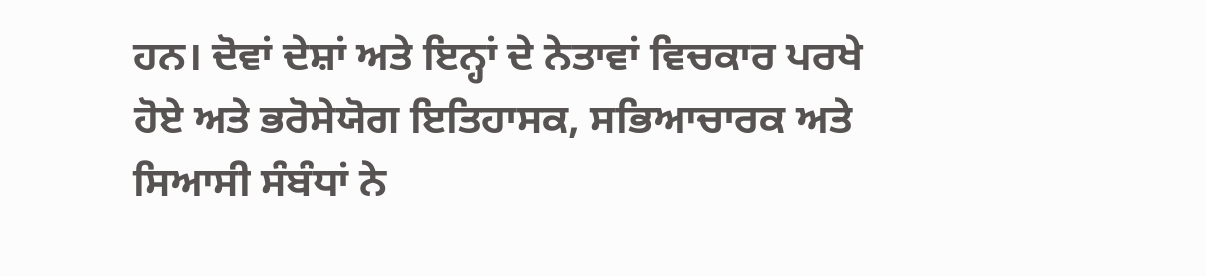ਹਨ। ਦੋਵਾਂ ਦੇਸ਼ਾਂ ਅਤੇ ਇਨ੍ਹਾਂ ਦੇ ਨੇਤਾਵਾਂ ਵਿਚਕਾਰ ਪਰਖੇ ਹੋਏ ਅਤੇ ਭਰੋਸੇਯੋਗ ਇਤਿਹਾਸਕ, ਸਭਿਆਚਾਰਕ ਅਤੇ ਸਿਆਸੀ ਸੰਬੰਧਾਂ ਨੇ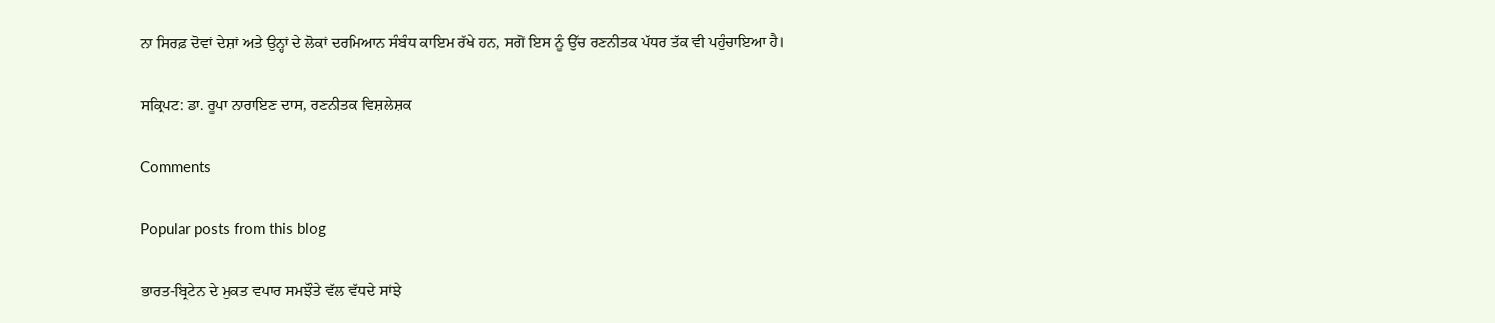ਨਾ ਸਿਰਫ਼ ਦੋਵਾਂ ਦੇਸ਼ਾਂ ਅਤੇ ਉਨ੍ਹਾਂ ਦੇ ਲੋਕਾਂ ਦਰਮਿਆਨ ਸੰਬੰਧ ਕਾਇਮ ਰੱਖੇ ਹਨ, ਸਗੋਂ ਇਸ ਨੂੰ ਉੱਚ ਰਣਨੀਤਕ ਪੱਧਰ ਤੱਕ ਵੀ ਪਹੁੰਚਾਇਆ ਹੈ।

ਸਕ੍ਰਿਪਟ: ਡਾ. ਰੂਪਾ ਨਾਰਾਇਣ ਦਾਸ, ਰਣਨੀਤਕ ਵਿਸ਼ਲੇਸ਼ਕ

Comments

Popular posts from this blog

ਭਾਰਤ-ਬ੍ਰਿਟੇਨ ਦੇ ਮੁਕਤ ਵਪਾਰ ਸਮਝੌਤੇ ਵੱਲ ਵੱਧਦੇ ਸਾਂਝੇ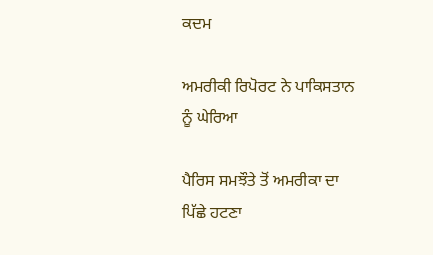ਕਦਮ

ਅਮਰੀਕੀ ਰਿਪੋਰਟ ਨੇ ਪਾਕਿਸਤਾਨ ਨੂੰ ਘੇਰਿਆ

ਪੈਰਿਸ ਸਮਝੌਤੇ ਤੋਂ ਅਮਰੀਕਾ ਦਾ ਪਿੱਛੇ ਹਟਣਾ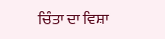ਚਿੰਤਾ ਦਾ ਵਿਸ਼ਾ